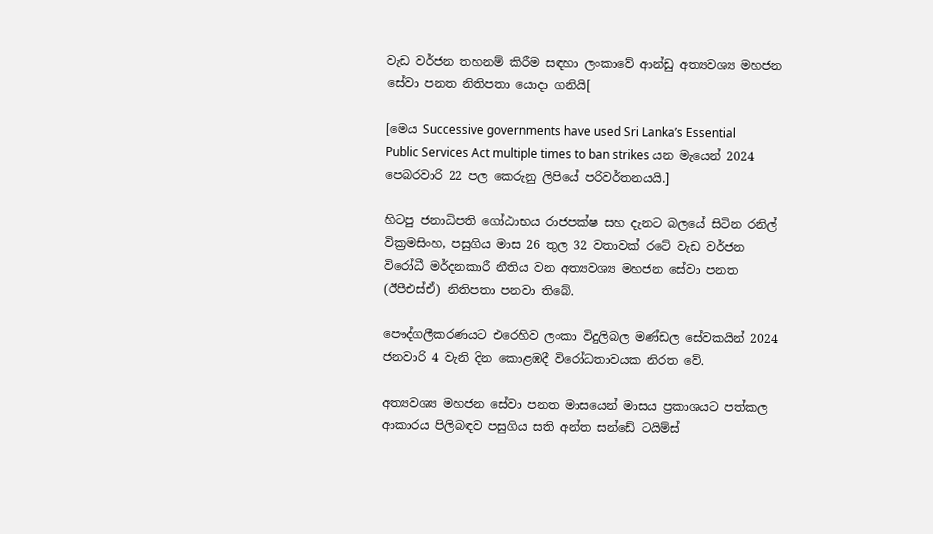වැඩ වර්ජන තහනම් කිරීම සඳහා ලංකාවේ ආන්ඩු අත්‍යවශ්‍ය මහජන සේවා පනත නිතිපතා යොදා ගනියි[

[මෙය Successive governments have used Sri Lanka’s Essential Public Services Act multiple times to ban strikes යන මැයෙන් 2024 පෙබරවාරි 22 පල කෙරුනු ලිපියේ පරිවර්තනයයි.]

හිටපු ජනාධිපති ගෝඨාභය රාජපක්ෂ සහ දැනට බලයේ සිටින රනිල් වික්‍රමසිංහ, පසුගිය මාස 26 තුල 32 වතාවක් රටේ වැඩ වර්ජන විරෝධී මර්දනකාරී නීතිය වන අත්‍යවශ්‍ය මහජන සේවා පනත (ඊපීඑස්ඒ) නිතිපතා පනවා තිබේ.

පෞද්ගලීකරණයට එරෙහිව ලංකා විදුලිබල මණ්ඩල සේවකයින් 2024 ජනවාරි 4 වැනි දින කොළඹදී විරෝධතාවයක නිරත වේ.

අත්‍යවශ්‍ය මහජන සේවා පනත මාසයෙන් මාසය ප්‍රකාශයට පත්කල ආකාරය පිලිබඳව පසුගිය සති අන්ත සන්ඩේ ටයිම්ස්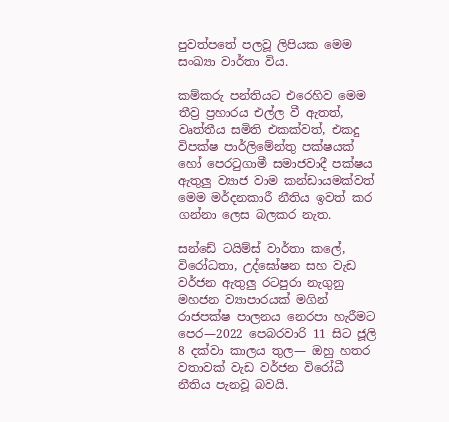පුවත්පතේ පලවූ ලිපියක මෙම සංඛ්‍යා වාර්තා විය.

කම්කරු පන්තියට එරෙහිව මෙම තීව්‍ර ප්‍රහාරය එල්ල වී ඇතත්, වෘත්තීය සමිති එකක්වත්, එකදු විපක්ෂ පාර්ලිමේන්තු පක්ෂයක් හෝ පෙරටුගාමී සමාජවාදී පක්ෂය ඇතුලු ව්‍යාජ වාම කන්ඩායමක්වත් මෙම මර්දනකාරී නීතිය ඉවත් කර ගන්නා ලෙස බලකර නැත.

සන්ඩේ ටයිම්ස් වාර්තා කලේ, විරෝධතා, උද්ඝෝෂන සහ වැඩ වර්ජන ඇතුලු රටපුරා නැගුනු මහජන ව්‍යාපාරයක් මගින් රාජපක්ෂ පාලනය නෙරපා හැරීමට පෙර—2022 පෙබරවාරි 11 සිට ජූලි 8 දක්වා කාලය තුල— ඔහු හතර වතාවක් වැඩ වර්ජන විරෝධී නීතිය පැනවූ බවයි.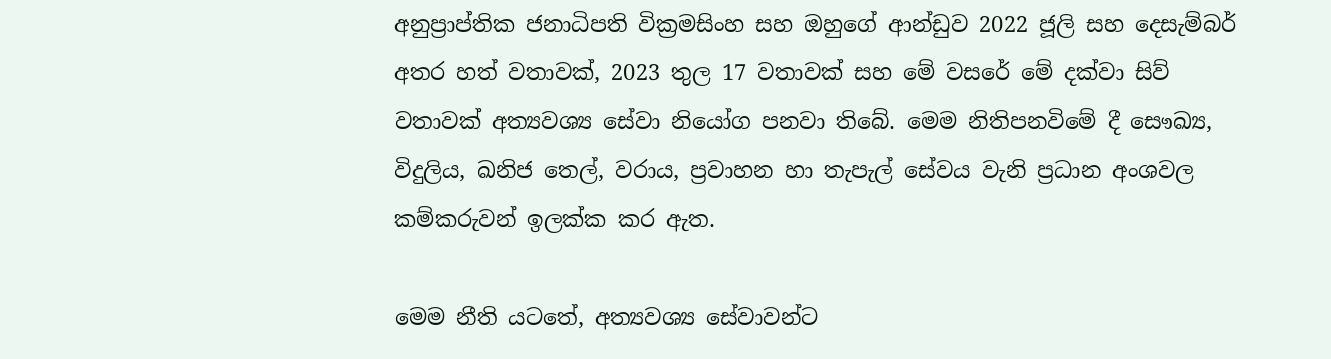අනුප්‍රාප්තික ජනාධිපති වික්‍රමසිංහ සහ ඔහුගේ ආන්ඩුව 2022 ජූලි සහ දෙසැම්බර් අතර හත් වතාවක්, 2023 තුල 17 වතාවක් සහ මේ වසරේ මේ දක්වා සිව් වතාවක් අත්‍යවශ්‍ය සේවා නියෝග පනවා තිබේ. මෙම නිතිපනවිමේ දී සෞඛ්‍ය, විදුලිය, ඛනිජ තෙල්, වරාය, ප්‍රවාහන හා තැපැල් සේවය වැනි ප්‍රධාන අංශවල කම්කරුවන් ඉලක්ක කර ඇත.

මෙම නීති යටතේ, අත්‍යවශ්‍ය සේවාවන්ට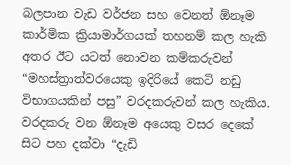බලපාන වැඩ වර්ජන සහ වෙනත් ඕනෑම කාර්මික ක්‍රියාමාර්ගයක් තහනම් කල හැකි අතර ඊට යටත් නොවන කම්කරුවන් “මහස්ත්‍රාත්වරයෙකු ඉදිරියේ කෙටි නඩු විභාගයකින් පසු” වරදකරුවන් කල හැකිය. වරදකරු වන ඕනෑම අයෙකු වසර දෙකේ සිට පහ දක්වා “දැඩි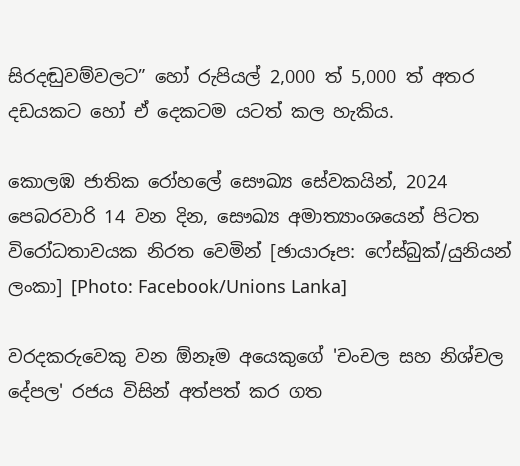සිරදඬුවම්වලට” හෝ රුපියල් 2,000 ත් 5,000 ත් අතර දඩයකට හෝ ඒ දෙකටම යටත් කල හැකිය.

කොලඹ ජාතික රෝහලේ සෞඛ්‍ය සේවකයින්, 2024 පෙබරවාරි 14 වන දින, සෞඛ්‍ය අමාත්‍යාංශයෙන් පිටත විරෝධතාවයක නිරත වෙමින් [ඡායාරූප: ෆේස්බුක්/යුනියන් ලංකා] [Photo: Facebook/Unions Lanka]

වරදකරුවෙකු වන ඕනෑම අයෙකුගේ 'චංචල සහ නිශ්චල දේපල' රජය විසින් අත්පත් කර ගත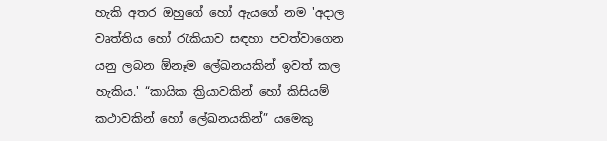හැකි අතර ඔහුගේ හෝ ඇයගේ නම 'අදාල වෘත්තිය හෝ රැකියාව සඳහා පවත්වාගෙන යනු ලබන ඕනෑම ලේඛනයකින් ඉවත් කල හැකිය.' “කායික ක්‍රියාවකින් හෝ කිසියම් කථාවකින් හෝ ලේඛනයකින්” යමෙකු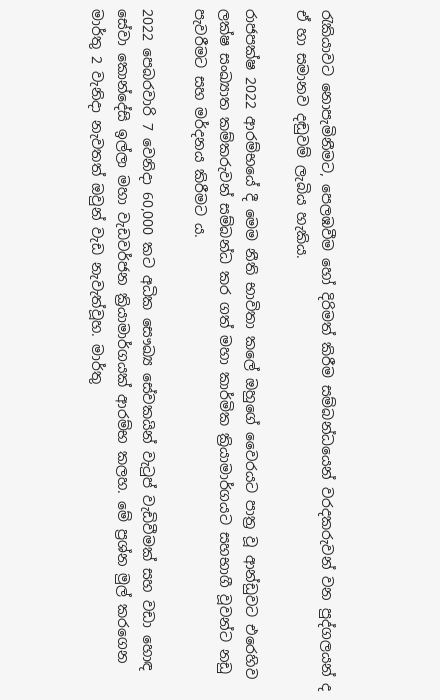රැකියාවට නොපැමිනීමට, පෙලඹවීම හෝ දිරිමත් කිරීම සම්බන්ධයෙන් වරදකරුවන් වන පුද්ගලයන් ද ඒ හා සමානව දඬුවම් ලැබිය හැකිය.

රාජපක්ෂ 2022 ආරම්භයේ දී මෙම නීති භාවිතා කලේ ඔහුගේ වෛරයට පාත්‍ර වූ ආන්ඩුවට එරෙහිව ලක්ෂ සංඛ්‍යාත කම්කරුවන් සම්බන්ධ කර ගත් මහා කාර්මික ක්‍රියාමාර්ගයට සහභාගී වූවන්ට නඩු පැවරීමට සහ මර්දනය කිරීමට ය.

2022 පෙබරවාරි 7 වෙනිදා 60,000 කට අධික සෞඛ්‍ය සේවකයින් වැටුප් වැඩිවීමක් සහ වඩා හොඳ සේවා කොන්දේසි ඉල්ලා මහා වැඩවර්ජන ක්‍රියාමාර්ගයක් ආරම්භ කලහ. මේ ප්‍රශ්න මුල් කරගෙන මාර්තු 2 වැනිදා නැවතත් ඔවුන් වැඩ නැවැත්වූහ. මාර්තු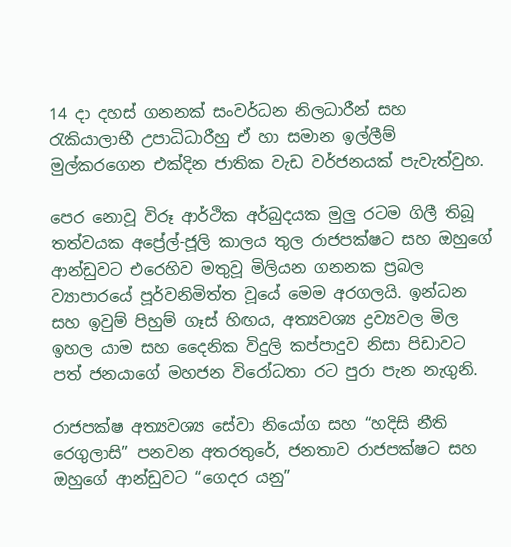14 දා දහස් ගනනක් සංවර්ධන නිලධාරීන් සහ රැකියාලාභී උපාධිධාරීහු ඒ හා සමාන ඉල්ලීම් මුල්කරගෙන එක්දින ජාතික වැඩ වර්ජනයක් පැවැත්වුහ.

පෙර නොවූ විරූ ආර්ථික අර්බුදයක මුලු රටම ගිලී තිබූ තත්වයක අප්‍රේල්-ජූලි කාලය තුල රාජපක්ෂට සහ ඔහුගේ ආන්ඩුවට එරෙහිව මතුවූ මිලියන ගනනක ප්‍රබල ව්‍යාපාරයේ පූර්වනිමිත්ත වූයේ මෙම අරගලයි. ඉන්ධන සහ ඉවුම් පිහුම් ගෑස් හිඟය, අත්‍යවශ්‍ය ද්‍රව්‍යවල මිල ඉහල යාම සහ දෛනික විදුලි කප්පාදුව නිසා පිඩාවට පත් ජනයාගේ මහජන විරෝධතා රට පුරා පැන නැගුනි.

රාජපක්ෂ අත්‍යවශ්‍ය සේවා නියෝග සහ “හදිසි නීති රෙගුලාසි” පනවන අතරතුරේ, ජනතාව රාජපක්ෂට සහ ඔහුගේ ආන්ඩුවට “ගෙදර යනු”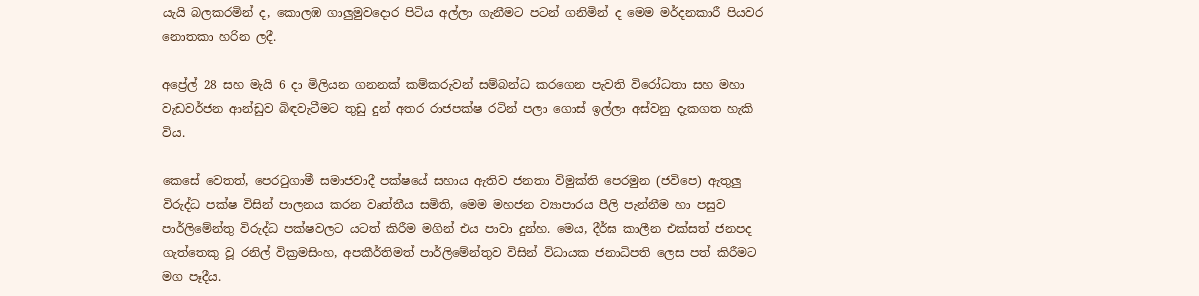යැයි බලකරමින් ද, කොලඹ ගාලුමුවදොර පිටිය අල්ලා ගැනීමට පටන් ගනිමින් ද මෙම මර්දනකාරී පියවර නොතකා හරින ලදී.

අප්‍රේල් 28 සහ මැයි 6 දා මිලියන ගනනක් කම්කරුවන් සම්බන්ධ කරගෙන පැවති විරෝධතා සහ මහා වැඩවර්ජන ආන්ඩුව බිඳවැටීමට තුඩු දුන් අතර රාජපක්ෂ රටින් පලා ගොස් ඉල්ලා අස්වනු දැකගත හැකි විය.

කෙසේ වෙතත්, පෙරටුගාමී සමාජවාදී පක්ෂයේ සහාය ඇතිව ජනතා විමුක්ති පෙරමුන (ජවිපෙ) ඇතුලු විරුද්ධ පක්ෂ විසින් පාලනය කරන වෘත්තීය සමිති, මෙම මහජන ව්‍යාපාරය පීලි පැන්නීම හා පසුව පාර්ලිමේන්තු විරුද්ධ පක්ෂවලට යටත් කිරීම මගින් එය පාවා දුන්හ. මෙය, දීර්ඝ කාලීන එක්සත් ජනපද ගැත්තෙකු වූ රනිල් වික්‍රමසිංහ, අපකීර්තිමත් පාර්ලිමේන්තුව විසින් විධායක ජනාධිපති ලෙස පත් කිරීමට මග පෑදීය.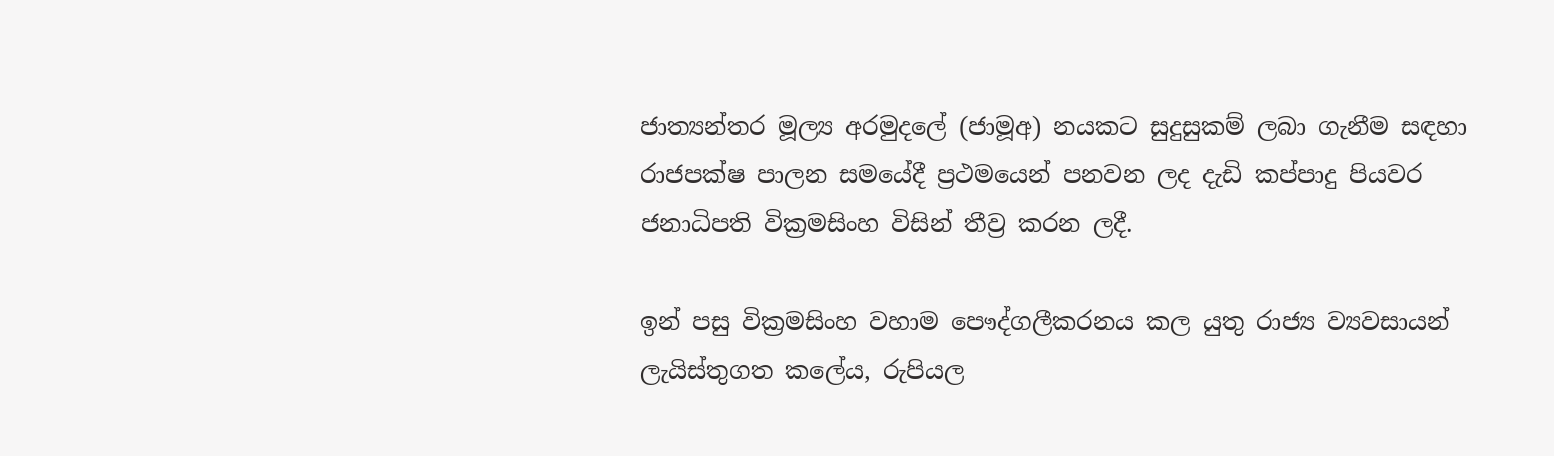ජාත්‍යන්තර මූල්‍ය අරමුදලේ (ජාමූඅ) නයකට සුදුසුකම් ලබා ගැනීම සඳහා රාජපක්ෂ පාලන සමයේදී ප්‍රථමයෙන් පනවන ලද දැඩි කප්පාදු පියවර ජනාධිපති වික්‍රමසිංහ විසින් තීව්‍ර කරන ලදී.

ඉන් පසු වික්‍රමසිංහ වහාම පෞද්ගලීකරනය කල යුතු රාජ්‍ය ව්‍යවසායන් ලැයිස්තුගත කලේය, රුපියල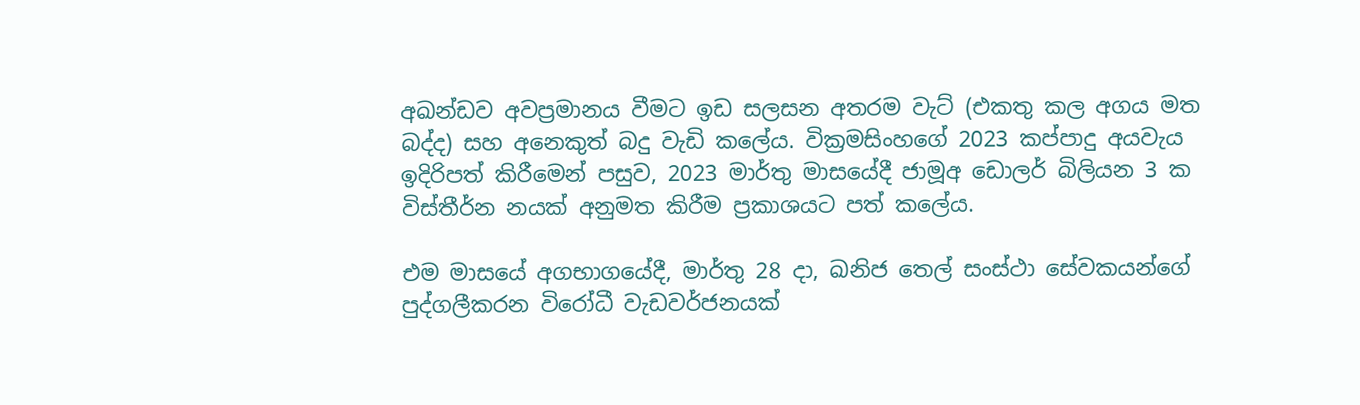අඛන්ඩව අවප්‍රමානය වීමට ඉඩ සලසන අතරම වැට් (එකතු කල අගය මත බද්ද) සහ අනෙකුත් බදු වැඩි කලේය. වික්‍රමසිංහගේ 2023 කප්පාදු අයවැය ඉදිරිපත් කිරීමෙන් පසුව, 2023 මාර්තු මාසයේදී ජාමූඅ ඩොලර් බිලියන 3 ක විස්තීර්න නයක් අනුමත කිරීම ප්‍රකාශයට පත් කලේය.

එම මාසයේ අගභාගයේදී, මාර්තු 28 දා, ඛනිජ තෙල් සංස්ථා සේවකයන්ගේ පුද්ගලීකරන විරෝධී වැඩවර්ජනයක්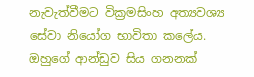නැවැත්වීමට වික්‍රමසිංහ අත්‍යවශ්‍ය සේවා නියෝග භාවිතා කලේය. ඔහුගේ ආන්ඩුව සිය ගනනක්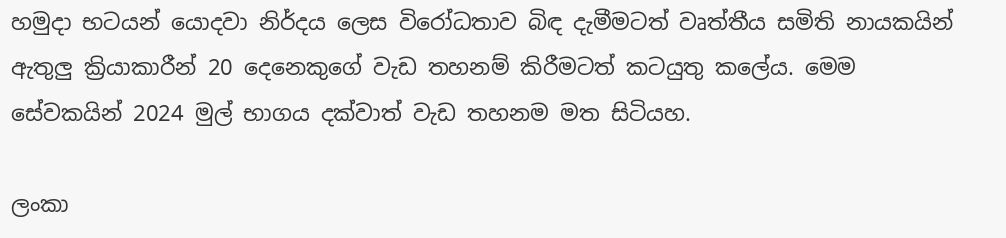හමුදා භටයන් යොදවා නිර්දය ලෙස විරෝධතාව බිඳ දැමීමටත් වෘත්තීය සමිති නායකයින් ඇතුලු ක්‍රියාකාරීන් 20 දෙනෙකුගේ වැඩ තහනම් කිරීමටත් කටයුතු කලේය. මෙම සේවකයින් 2024 මුල් භාගය දක්වාත් වැඩ තහනම මත සිටියහ.

ලංකා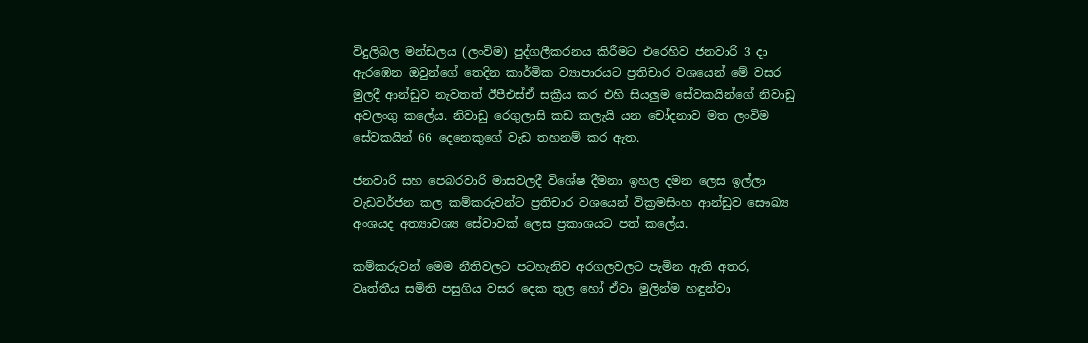විදුලිබල මන්ඩලය (ලංවිම) පුද්ගලීකරනය කිරීමට එරෙහිව ජනවාරි 3 දා ඇරඹෙන ඔවුන්ගේ තෙදින කාර්මික ව්‍යාපාරයට ප්‍රතිචාර වශයෙන් මේ වසර මුලදී ආන්ඩුව නැවතත් ඊපීඑස්ඒ සක්‍රීය කර එහි සියලුම සේවකයින්ගේ නිවාඩු අවලංගු කලේය. නිවාඩු රෙගුලාසි කඩ කලැයි යන චෝදනාව මත ලංවිම සේවකයින් 66 දෙනෙකුගේ වැඩ තහනම් කර ඇත.

ජනවාරි සහ පෙබරවාරි මාසවලදී විශේෂ දීමනා ඉහල දමන ලෙස ඉල්ලා වැඩවර්ජන කල කම්කරුවන්ට ප්‍රතිචාර වශයෙන් වික්‍රමසිංහ ආන්ඩුව සෞඛ්‍ය අංශයද අත්‍යාවශ්‍ය සේවාවක් ලෙස ප්‍රකාශයට පත් කලේය.

කම්කරුවන් මෙම නීතිවලට පටහැනිව අරගලවලට පැමින ඇති අතර, වෘත්තීය සමිති පසුගිය වසර දෙක තුල හෝ ඒවා මුලින්ම හඳුන්වා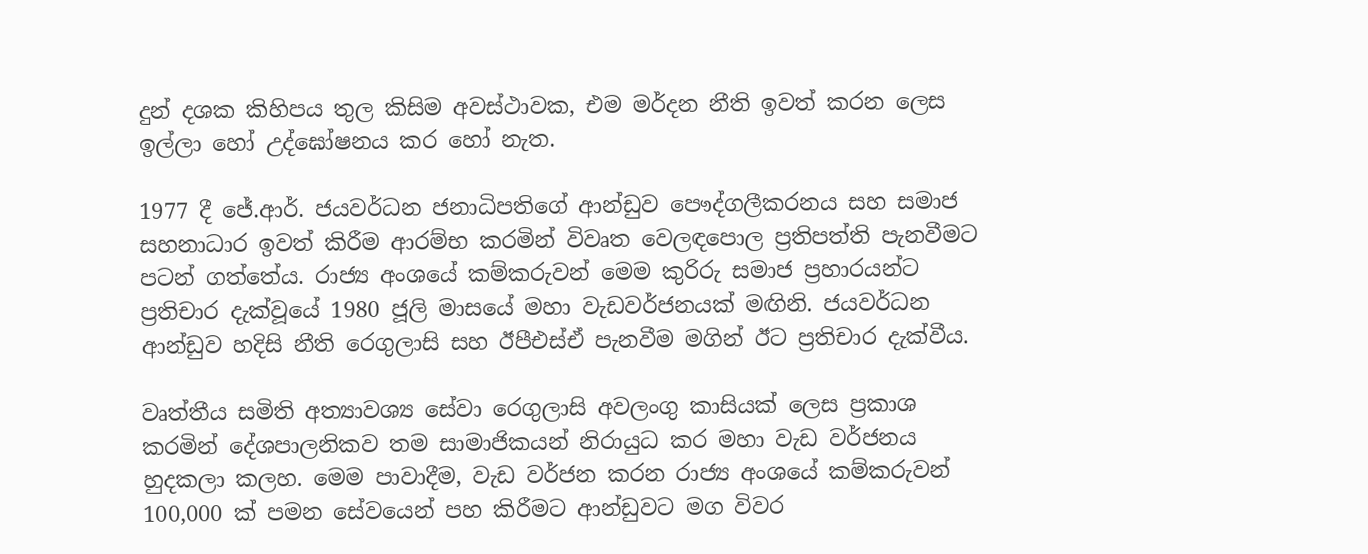දුන් දශක කිහිපය තුල කිසිම අවස්ථාවක, එම මර්දන නීති ඉවත් කරන ලෙස ඉල්ලා හෝ උද්ඝෝෂනය කර හෝ නැත.

1977 දී ජේ.ආර්. ජයවර්ධන ජනාධිපතිගේ ආන්ඩුව පෞද්ගලීකරනය සහ සමාජ සහනාධාර ඉවත් කිරීම ආරම්භ කරමින් විවෘත වෙලඳපොල ප්‍රතිපත්ති පැනවීමට පටන් ගත්තේය. රාජ්‍ය අංශයේ කම්කරුවන් මෙම කුරිරු සමාජ ප්‍රහාරයන්ට ප්‍රතිචාර දැක්වූයේ 1980 ජූලි මාසයේ මහා වැඩවර්ජනයක් මඟිනි. ජයවර්ධන ආන්ඩුව හදිසි නීති රෙගුලාසි සහ ඊපීඑස්ඒ පැනවීම මගින් ඊට ප්‍රතිචාර දැක්වීය.

වෘත්තීය සමිති අත්‍යාවශ්‍ය සේවා රෙගුලාසි අවලංගු කාසියක් ලෙස ප්‍රකාශ කරමින් දේශපාලනිකව තම සාමාජිකයන් නිරායුධ කර මහා වැඩ වර්ජනය හුදකලා කලහ. මෙම පාවාදීම, වැඩ වර්ජන කරන රාජ්‍ය අංශයේ කම්කරුවන් 100,000 ක් පමන සේවයෙන් පහ කිරීමට ආන්ඩුවට මග විවර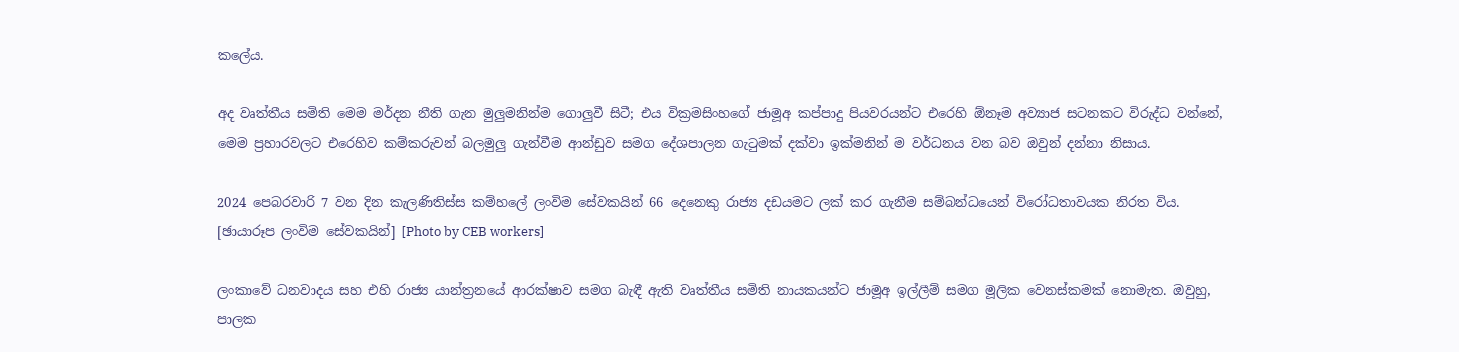කලේය.

අද වෘත්තීය සමිති මෙම මර්දන නීති ගැන මුලුමනින්ම ගොලුවී සිටී; එය වික්‍රමසිංහගේ ජාමූඅ කප්පාදු පියවරයන්ට එරෙහි ඕනෑම අව්‍යාජ සටනකට විරුද්ධ වන්නේ, මෙම ප්‍රහාරවලට එරෙහිව කම්කරුවන් බලමුලු ගැන්වීම ආන්ඩුව සමග දේශපාලන ගැටුමක් දක්වා ඉක්මනින් ම වර්ධනය වන බව ඔවුන් දන්නා නිසාය.

2024 පෙබරවාරි 7 වන දින කැලණිතිස්ස කම්හලේ ලංවිම සේවකයින් 66 දෙනෙකු රාජ්‍ය දඩයමට ලක් කර ගැනීම සම්බන්ධයෙන් විරෝධතාවයක නිරත විය. [ඡායාරූප ලංවිම සේවකයින්] [Photo by CEB workers]

ලංකාවේ ධනවාදය සහ එහි රාජ්‍ය යාන්ත්‍රනයේ ආරක්ෂාව සමග බැඳී ඇති වෘත්තීය සමිති නායකයන්ට ජාමූඅ ඉල්ලීම් සමග මූලික වෙනස්කමක් නොමැත. ඔවුහු, පාලක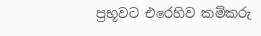ප්‍රභූවට එරෙහිව කම්කරු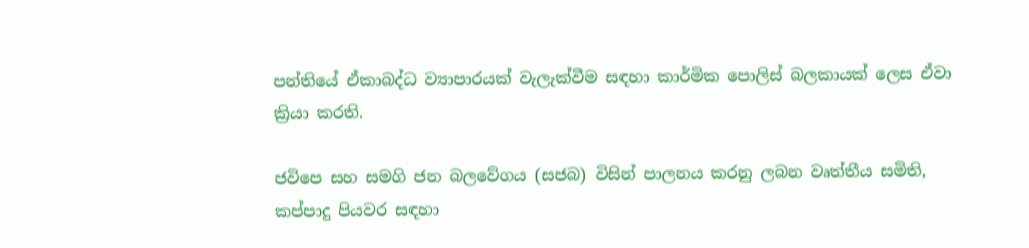පන්තියේ ඒකාබද්ධ ව්‍යාපාරයක් වැලැක්වීම සඳහා කාර්මික පොලිස් බලකායක් ලෙස ඒවා ක්‍රියා කරති.

ජවිපෙ සහ සමගි ජන බලවේගය (සජබ) විසින් පාලනය කරනු ලබන වෘත්තීය සමිති, කප්පාදු පියවර සඳහා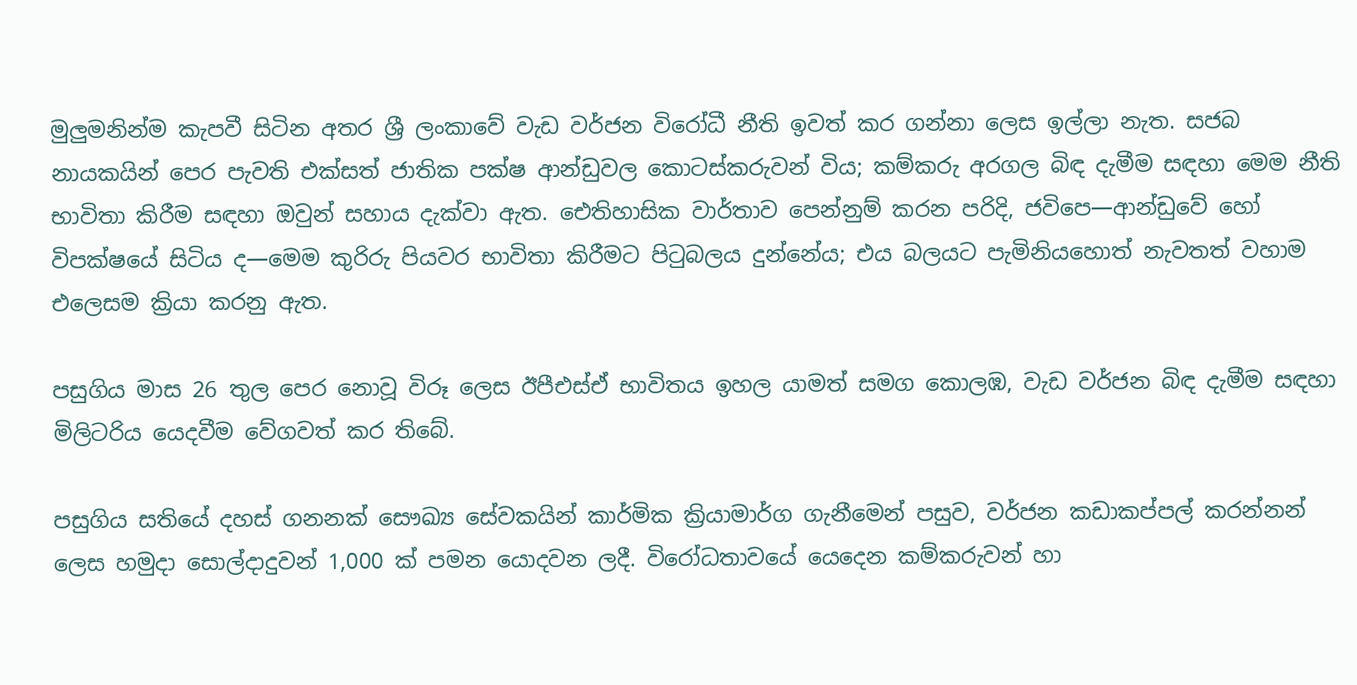මුලුමනින්ම කැපවී සිටින අතර ශ්‍රී ලංකාවේ වැඩ වර්ජන විරෝධී නීති ඉවත් කර ගන්නා ලෙස ඉල්ලා නැත. සජබ නායකයින් පෙර පැවති එක්සත් ජාතික පක්ෂ ආන්ඩුවල කොටස්කරුවන් විය; කම්කරු අරගල බිඳ දැමීම සඳහා මෙම නීති භාවිතා කිරීම සඳහා ඔවුන් සහාය දැක්වා ඇත. ඓතිහාසික වාර්තාව පෙන්නුම් කරන පරිදි, ජවිපෙ—ආන්ඩුවේ හෝ විපක්ෂයේ සිටිය ද—මෙම කුරිරු පියවර භාවිතා කිරීමට පිටුබලය දුන්නේය; එය බලයට පැමිනියහොත් නැවතත් වහාම එලෙසම ක්‍රියා කරනු ඇත.

පසුගිය මාස 26 තුල පෙර නොවූ විරූ ලෙස ඊපීඑස්ඒ භාවිතය ඉහල යාමත් සමග කොලඹ, වැඩ වර්ජන බිඳ දැමීම සඳහා මිලිටරිය යෙදවීම වේගවත් කර තිබේ.

පසුගිය සතියේ දහස් ගනනක් සෞඛ්‍ය සේවකයින් කාර්මික ක්‍රියාමාර්ග ගැනීමෙන් පසුව, වර්ජන කඩාකප්පල් කරන්නන් ලෙස හමුදා සොල්දාදුවන් 1,000 ක් පමන යොදවන ලදී. විරෝධතාවයේ යෙදෙන කම්කරුවන් හා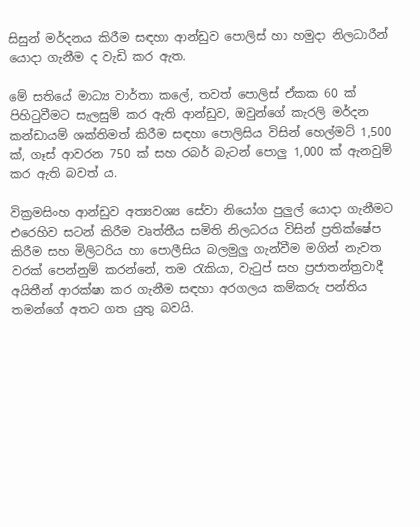සිසුන් මර්දනය කිරීම සඳහා ආන්ඩුව පොලිස් හා හමුදා නිලධාරීන් යොදා ගැනීම ද වැඩි කර ඇත.

මේ සතියේ මාධ්‍ය වාර්තා කලේ, තවත් පොලිස් ඒකක 60 ක් පිහිටුවීමට සැලසුම් කර ඇති ආන්ඩුව, ඔවුන්ගේ කැරලි මර්දන කන්ඩායම් ශක්තිමත් කිරීම සඳහා පොලිසිය විසින් හෙල්මට් 1,500 ක්, ගෑස් ආවරන 750 ක් සහ රබර් බැටන් පොලු 1,000 ක් ඇනවුම් කර ඇති බවත් ය.

වික්‍රමසිංහ ආන්ඩුව අත්‍යවශ්‍ය සේවා නියෝග පුලුල් යොදා ගැනීමට එරෙහිව සටන් කිරීම වෘත්තීය සමිති නිලධරය විසින් ප්‍රතික්ෂේප කිරීම සහ මිලිටරිය හා පොලීසිය බලමුලු ගැන්වීම මගින් නැවත වරක් පෙන්නුම් කරන්නේ, තම රැකියා, වැටුප් සහ ප්‍රජාතන්ත්‍රවාදී අයිතීන් ආරක්ෂා කර ගැනීම සඳහා අරගලය කම්කරු පන්තිය තමන්ගේ අතට ගත යුතු බවයි.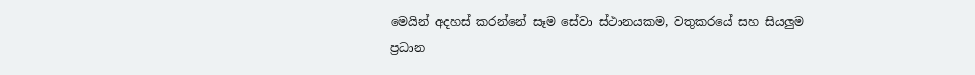මෙයින් අදහස් කරන්නේ සෑම සේවා ස්ථානයකම, වතුකරයේ සහ සියලුම ප්‍රධාන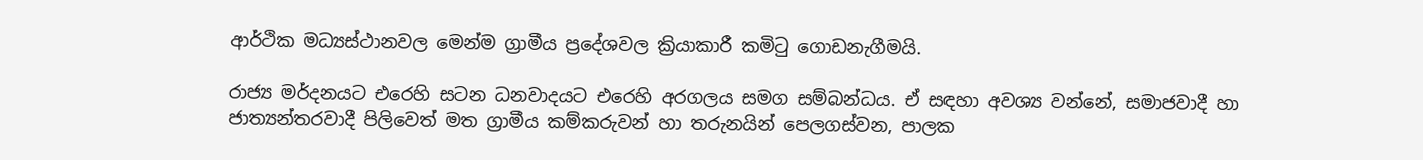ආර්ථික මධ්‍යස්ථානවල මෙන්ම ග්‍රාමීය ප්‍රදේශවල ක්‍රියාකාරී කමිටු ගොඩනැගීමයි.

රාජ්‍ය මර්දනයට එරෙහි සටන ධනවාදයට එරෙහි අරගලය සමග සම්බන්ධය. ඒ සඳහා අවශ්‍ය වන්නේ, සමාජවාදී හා ජාත්‍යන්තරවාදී පිලිවෙත් මත ග්‍රාමීය කම්කරුවන් හා තරුනයින් පෙලගස්වන, පාලක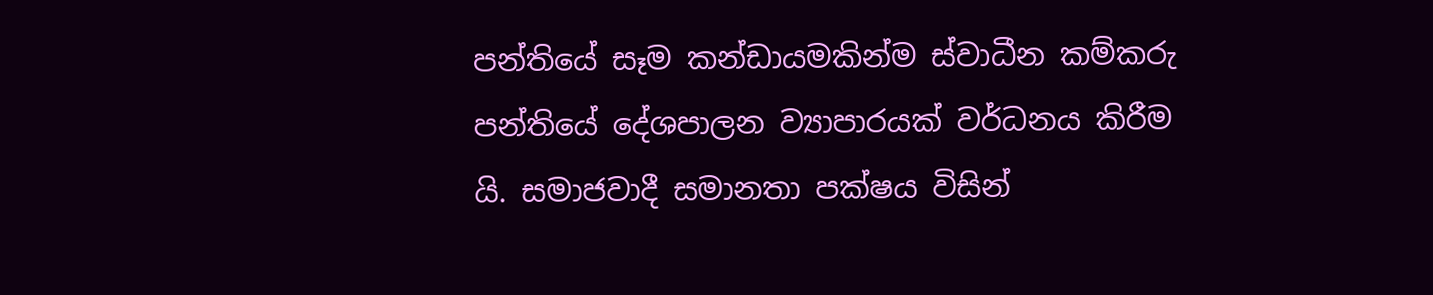පන්තියේ සෑම කන්ඩායමකින්ම ස්වාධීන කම්කරු පන්තියේ දේශපාලන ව්‍යාපාරයක් වර්ධනය කිරීම යි. සමාජවාදී සමානතා පක්ෂය විසින්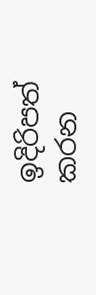ඉදිරිපත් කරන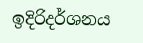ඉදිරිදර්ශනය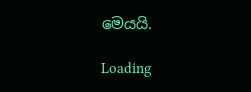මෙයයි.

Loading